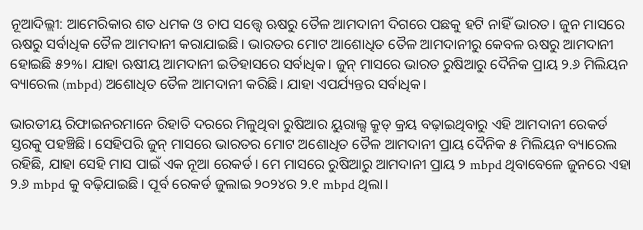ନୂଆଦିଲ୍ଲୀ: ଆମେରିକାର ଶତ ଧମକ ଓ ଚାପ ସତ୍ତ୍ୱେ ଋଷରୁ ତୈଳ ଆମଦାନୀ ଦିଗରେ ପଛକୁ ହଟି ନାହିଁ ଭାରତ। ଜୁନ ମାସରେ ଋଷରୁ ସର୍ବାଧିକ ତୈଳ ଆମଦାନୀ କରାଯାଇଛି। ଭାରତର ମୋଟ ଆଶୋଧିତ ତୈଳ ଆମଦାନୀରୁ କେବଳ ଋଷରୁ ଆମଦାନୀ ହୋଇଛି ୫୨%। ଯାହା ଋଷୀୟ ଆମଦାନୀ ଇତିହାସରେ ସର୍ବାଧିକ। ଜୁନ୍ ମାସରେ ଭାରତ ରୁଷିଆରୁ ଦୈନିକ ପ୍ରାୟ ୨.୬ ମିଲିୟନ ବ୍ୟାରେଲ (mbpd) ଅଶୋଧିତ ତୈଳ ଆମଦାନୀ କରିଛି। ଯାହା ଏପର୍ଯ୍ୟନ୍ତର ସର୍ବାଧିକ।

ଭାରତୀୟ ରିଫାଇନରମାନେ ରିହାତି ଦରରେ ମିଳୁଥିବା ରୁଷିଆର ୟୁରାଲ୍ସ କ୍ରୁଡ୍ କ୍ରୟ ବଢ଼ାଇଥିବାରୁ ଏହି ଆମଦାନୀ ରେକର୍ଡ ସ୍ତରକୁ ପହଞ୍ଚିଛି। ସେହିପରି ଜୁନ୍ ମାସରେ ଭାରତର ମୋଟ ଅଶୋଧିତ ତୈଳ ଆମଦାନୀ ପ୍ରାୟ ଦୈନିକ ୫ ମିଲିୟନ ବ୍ୟାରେଲ ରହିଛି, ଯାହା ସେହି ମାସ ପାଇଁ ଏକ ନୂଆ ରେକର୍ଡ। ମେ ମାସରେ ରୁଷିଆରୁ ଆମଦାନୀ ପ୍ରାୟ ୨ mbpd ଥିବାବେଳେ ଜୁନରେ ଏହା ୨.୬ mbpd କୁ ବଢ଼ିଯାଇଛି। ପୂର୍ବ ରେକର୍ଡ ଜୁଲାଇ ୨୦୨୪ର ୨.୧ mbpd ଥିଲା।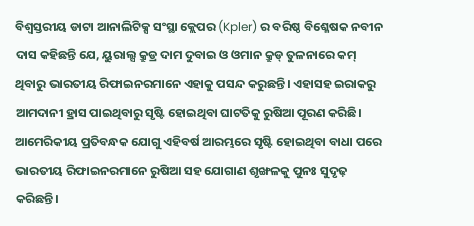ବିଶ୍ୱସ୍ତରୀୟ ଡାଟା ଆନାଲିଟିକ୍ସ ସଂସ୍ଥା କ୍ଲେପର (Kpler) ର ବରିଷ୍ଠ ବିଶ୍ଳେଷକ ନବୀନ ଦାସ କହିଛନ୍ତି ଯେ, ୟୁରାଲ୍ସ କ୍ରୁଡ୍ର ଦାମ ଦୁବାଇ ଓ ଓମାନ କ୍ରୁଡ୍ ତୁଳନାରେ କମ୍ ଥିବାରୁ ଭାରତୀୟ ରିଫାଇନରମାନେ ଏହାକୁ ପସନ୍ଦ କରୁଛନ୍ତି। ଏହାସହ ଇରାକରୁ ଆମଦାନୀ ହ୍ରାସ ପାଇଥିବାରୁ ସୃଷ୍ଟି ହୋଇଥିବା ଘାଟତିକୁ ରୁଷିଆ ପୂରଣ କରିଛି। ଆମେରିକୀୟ ପ୍ରତିବନ୍ଧକ ଯୋଗୁ ଏହିବର୍ଷ ଆରମ୍ଭରେ ସୃଷ୍ଟି ହୋଇଥିବା ବାଧା ପରେ ଭାରତୀୟ ରିଫାଇନରମାନେ ରୁଷିଆ ସହ ଯୋଗାଣ ଶୃଙ୍ଖଳକୁ ପୁନଃ ସୁଦୃଢ଼ କରିଛନ୍ତି।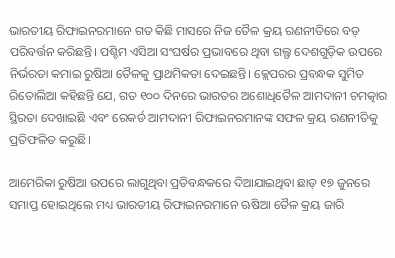ଭାରତୀୟ ରିଫାଇନରମାନେ ଗତ କିଛି ମାସରେ ନିଜ ତୈଳ କ୍ରୟ ରଣନୀତିରେ ବଡ଼ ପରିବର୍ତ୍ତନ କରିଛନ୍ତି। ପଶ୍ଚିମ ଏସିଆ ସଂଘର୍ଷର ପ୍ରଭାବରେ ଥିବା ଗଲ୍ଫ ଦେଶଗୁଡ଼ିକ ଉପରେ ନିର୍ଭରତା କମାଇ ରୁଷିଆ ତୈଳକୁ ପ୍ରାଥମିକତା ଦେଇଛନ୍ତି। କ୍ଲେପରର ପ୍ରବନ୍ଧକ ସୁମିତ ରିତୋଲିଆ କହିଛନ୍ତି ଯେ, ଗତ ୧୦୦ ଦିନରେ ଭାରତର ଅଶୋଧିତୈଳ ଆମଦାନୀ ଚମତ୍କାର ସ୍ଥିରତା ଦେଖାଇଛି ଏବଂ ରେକର୍ଡ ଆମଦାନୀ ରିଫାଇନରମାନଙ୍କ ସଫଳ କ୍ରୟ ରଣନୀତିକୁ ପ୍ରତିଫଳିତ କରୁଛି।

ଆମେରିକା ରୁଷିଆ ଉପରେ ଲାଗୁଥିବା ପ୍ରତିବନ୍ଧକରେ ଦିଆଯାଇଥିବା ଛାଡ଼ ୧୭ ଜୁନରେ ସମାପ୍ତ ହୋଇଥିଲେ ମଧ୍ୟ ଭାରତୀୟ ରିଫାଇନରମାନେ ଋଷିଆ ତୈଳ କ୍ରୟ ଜାରି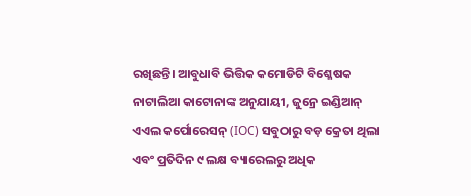ରଖିଛନ୍ତି। ଆବୁଧାବି ଭିତ୍ତିକ କମୋଡିଟି ବିଶ୍ଳେଷକ ନାଟାଲିଆ କାଟୋନାଙ୍କ ଅନୁଯାୟୀ, ଜୁନ୍ରେ ଇଣ୍ଡିଆନ୍ ଏଏଲ କର୍ପୋରେସନ୍ (IOC) ସବୁଠାରୁ ବଡ଼ କ୍ରେତା ଥିଲା ଏବଂ ପ୍ରତିଦିନ ୯ ଲକ୍ଷ ବ୍ୟାରେଲରୁ ଅଧିକ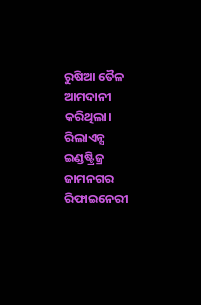ରୁଷିଆ ତୈଳ ଆମଦାନୀ କରିଥିଲା। ରିଲାଏନ୍ସ ଇଣ୍ଡଷ୍ଟ୍ରିଜ୍ର ଜାମନଗର ରିଫାଇନେରୀ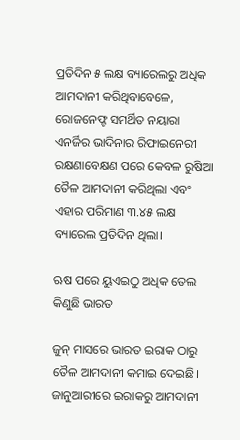ପ୍ରତିଦିନ ୫ ଲକ୍ଷ ବ୍ୟାରେଲରୁ ଅଧିକ ଆମଦାନୀ କରିଥିବାବେଳେ, ରୋଜନେଫ୍ଟ ସମର୍ଥିତ ନୟାରା ଏନର୍ଜିର ଭାଦିନାର ରିଫାଇନେରୀ ରକ୍ଷଣାବେକ୍ଷଣ ପରେ କେବଳ ରୁଷିଆ ତୈଳ ଆମଦାନୀ କରିଥିଲା ଏବଂ ଏହାର ପରିମାଣ ୩.୪୫ ଲକ୍ଷ ବ୍ୟାରେଲ ପ୍ରତିଦିନ ଥିଲା।

ଋଷ ପରେ ୟୁଏଇଠୁ ଅଧିକ ତେଲ କିଣୁଛି ଭାରତ

ଜୁନ୍ ମାସରେ ଭାରତ ଇରାକ ଠାରୁ ତୈଳ ଆମଦାନୀ କମାଇ ଦେଇଛି। ଜାନୁଆରୀରେ ଇରାକରୁ ଆମଦାନୀ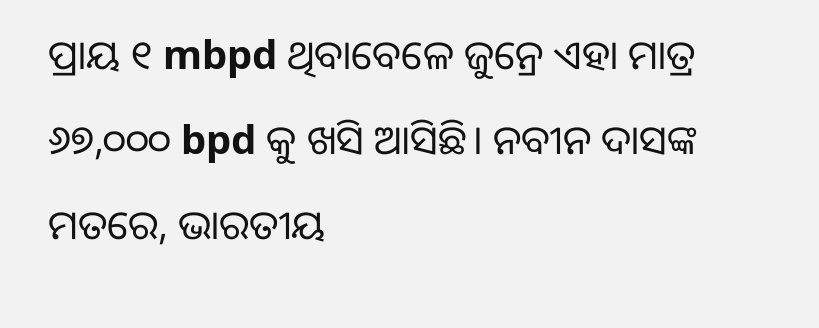ପ୍ରାୟ ୧ mbpd ଥିବାବେଳେ ଜୁନ୍ରେ ଏହା ମାତ୍ର ୬୭,୦୦୦ bpd କୁ ଖସି ଆସିଛି। ନବୀନ ଦାସଙ୍କ ମତରେ, ଭାରତୀୟ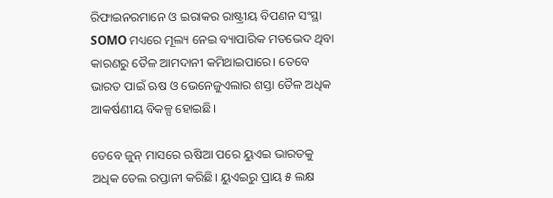ରିଫାଇନରମାନେ ଓ ଇରାକର ରାଷ୍ଟ୍ରୀୟ ବିପଣନ ସଂସ୍ଥା SOMO ମଧ୍ୟରେ ମୂଲ୍ୟ ନେଇ ବ୍ୟାପାରିକ ମତଭେଦ ଥିବା କାରଣରୁ ତୈଳ ଆମଦାନୀ କମିଥାଇପାରେ। ତେବେ ଭାରତ ପାଇଁ ଋଷ ଓ ଭେନେଜୁଏଲାର ଶସ୍ତା ତୈଳ ଅଧିକ ଆକର୍ଷଣୀୟ ବିକଳ୍ପ ହୋଇଛି।

ତେବେ ଜୁନ୍ ମାସରେ ଋଷିଆ ପରେ ୟୁଏଇ ଭାରତକୁ ଅଧିକ ତେଲ ରପ୍ତାନୀ କରିଛି। ୟୁଏଇରୁ ପ୍ରାୟ ୫ ଲକ୍ଷ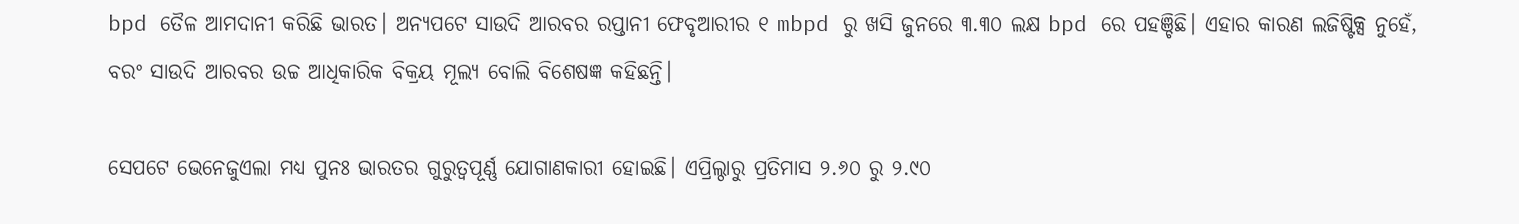bpd ତୈଳ ଆମଦାନୀ କରିଛି ଭାରତ। ଅନ୍ୟପଟେ ସାଉଦି ଆରବର ରପ୍ତାନୀ ଫେବୃଆରୀର ୧ mbpd ରୁ ଖସି ଜୁନରେ ୩.୩୦ ଲକ୍ଷ bpd ରେ ପହଞ୍ଚିଛି। ଏହାର କାରଣ ଲଜିଷ୍ଟିକ୍ସ ନୁହେଁ, ବରଂ ସାଉଦି ଆରବର ଉଚ୍ଚ ଆଧିକାରିକ ବିକ୍ରୟ ମୂଲ୍ୟ ବୋଲି ବିଶେଷଜ୍ଞ କହିଛନ୍ତି।

ସେପଟେ ଭେନେଜୁଏଲା ମଧ୍ୟ ପୁନଃ ଭାରତର ଗୁରୁତ୍ୱପୂର୍ଣ୍ଣ ଯୋଗାଣକାରୀ ହୋଇଛି। ଏପ୍ରିଲ୍ଠାରୁ ପ୍ରତିମାସ ୨.୬୦ ରୁ ୨.୯୦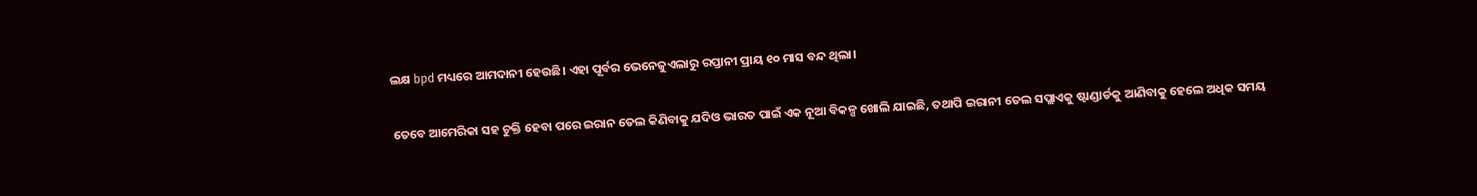ଲକ୍ଷ bpd ମଧ୍ୟରେ ଆମଦାନୀ ହେଉଛି। ଏହା ପୂର୍ବର ଭେନେଜୁଏଲାରୁ ରପ୍ତାନୀ ପ୍ରାୟ ୧୦ ମାସ ବନ୍ଦ ଥିଲା।

ତେବେ ଆମେରିକା ସହ ଚୁକ୍ତି ହେବା ପରେ ଇରାନ ତେଲ କିଣିବାକୁ ଯଦିଓ ଭାରତ ପାଇଁ ଏକ ନୂଆ ବିକଳ୍ପ ଖୋଲି ଯାଇଛି, ତଥାପି ଇରାନୀ ତେଲ ସପ୍ଲାଏକୁ ଷ୍ଟାଣ୍ଡାର୍ଡକୁ ଆଣିବାକୁ ହେଲେ ଅଧିକ ସମୟ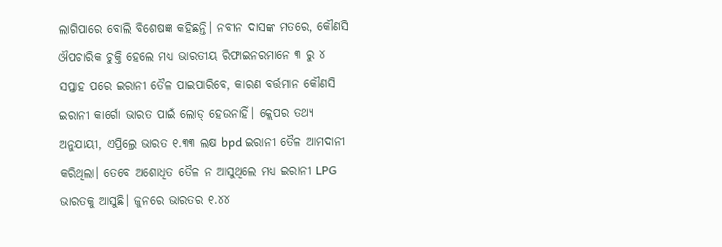ଲାଗିପାରେ ବୋଲି ବିଶେଷଜ୍ଞ କହିଛନ୍ତି। ନବୀନ ଦାସଙ୍କ ମତରେ, କୌଣସି ଔପଚାରିକ ଚୁକ୍ତି ହେଲେ ମଧ୍ୟ ଭାରତୀୟ ରିଫାଇନରମାନେ ୩ ରୁ ୪ ସପ୍ତାହ ପରେ ଇରାନୀ ତୈଳ ପାଇପାରିବେ, କାରଣ ବର୍ତ୍ତମାନ କୌଣସି ଇରାନୀ କାର୍ଗୋ ଭାରତ ପାଇଁ ଲୋଡ୍ ହେଉନାହିଁ। କ୍ଲେପର ତଥ୍ୟ ଅନୁଯାୟୀ, ଏପ୍ରିଲ୍ରେ ଭାରତ ୧.୩୩ ଲକ୍ଷ bpd ଇରାନୀ ତୈଳ ଆମଦାନୀ କରିଥିଲା। ତେବେ ଅଶୋଧିତ ତୈଳ ନ ଆସୁଥିଲେ ମଧ୍ୟ ଇରାନୀ LPG ଭାରତକୁ ଆସୁଛି। ଜୁନରେ ଭାରତର ୧.୪୪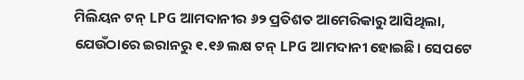ମିଲିୟନ ଟନ୍ LPG ଆମଦାନୀର ୬୨ ପ୍ରତିଶତ ଆମେରିକାରୁ ଆସିଥିଲା, ଯେଉଁଠାରେ ଇରାନରୁ ୧.୧୬ ଲକ୍ଷ ଟନ୍ LPG ଆମଦାନୀ ହୋଇଛି। ସେପଟେ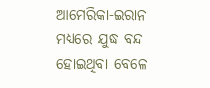ଆମେରିକା-ଇରାନ ମଧ୍ୟରେ ଯୁଦ୍ଧ ବନ୍ଦ ହୋଇଥିବା ବେଳେ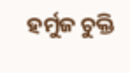ହର୍ମୁଜ ଚୁକ୍ତି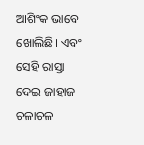ଆଶିଂକ ଭାବେ ଖୋଲିଛି। ଏବଂ ସେହି ରାସ୍ତା ଦେଇ ଜାହାଜ ଚଳାଚଳ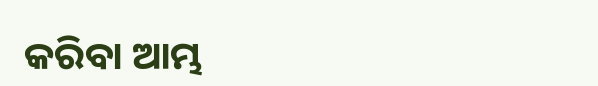କରିବା ଆମ୍ଭ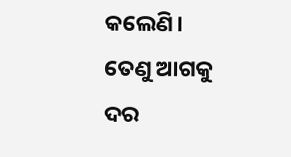କଲେଣି। ତେଣୁ ଆଗକୁ ଦର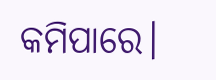କମିପାରେ।